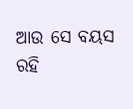ଆଉ ସେ ବୟସ
ରହି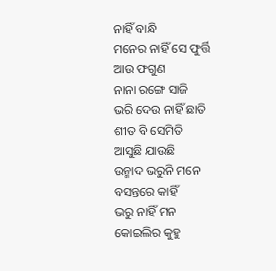ନାହିଁ ବାନ୍ଧି
ମନେର ନାହିଁ ସେ ଫୁର୍ତ୍ତି
ଆଉ ଫଗୁଣ
ନାନା ରଙ୍ଗେ ସାଜି
ଭରି ଦେଉ ନାହିଁ ଛାତି
ଶୀତ ବି ସେମିତି
ଆସୁଛି ଯାଉଛି
ଉନ୍ମାଦ ଭରୁନି ମନେ
ବସନ୍ତରେ କାହିଁ
ଭରୁ ନାହିଁ ମନ
କୋଇଲିର କୁହୁ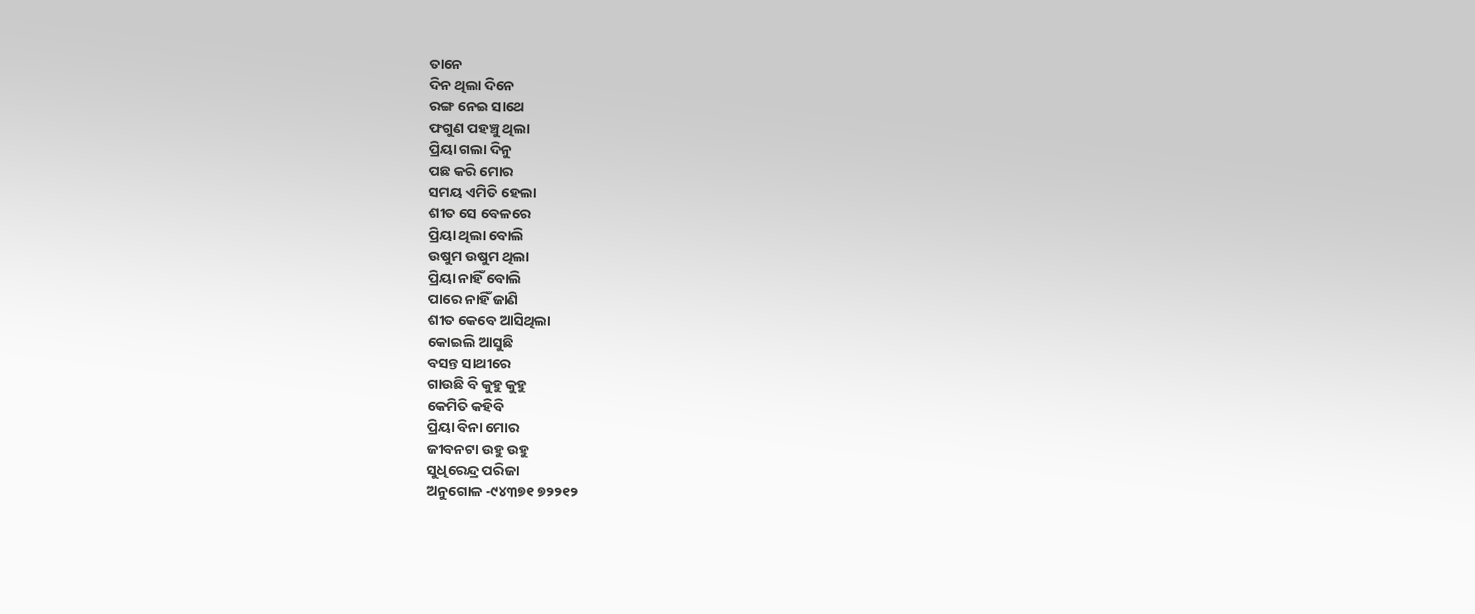ତାନେ
ଦିନ ଥିଲା ଦିନେ
ରଙ୍ଗ ନେଇ ସାଥେ
ଫଗୁଣ ପହଞ୍ଚୁ ଥିଲା
ପ୍ରିୟା ଗଲା ଦିନୁ
ପଛ କରି ମୋର
ସମୟ ଏମିତି ହେଲା
ଶୀତ ସେ ବେଳରେ
ପ୍ରିୟା ଥିଲା ବୋଲି
ଉଷୁମ ଉଷୁମ ଥିଲା
ପ୍ରିୟା ନାହିଁ ବୋଲି
ପାରେ ନାହିଁ ଜାଣି
ଶୀତ କେବେ ଆସିଥିଲା
କୋଇଲି ଆସୁଛି
ବସନ୍ତ ସାଥୀରେ
ଗାଉଛି ବି କୁହୁ କୁହୁ
କେମିତି କହିବି
ପ୍ରିୟା ବିନା ମୋର
ଜୀବନଟା ଉହୁ ଉହୁ
ସୁଧିରେନ୍ଦ୍ର ପରିଜା
ଅନୁଗୋଳ -୯୪୩୭୧ ୭୨୨୧୨